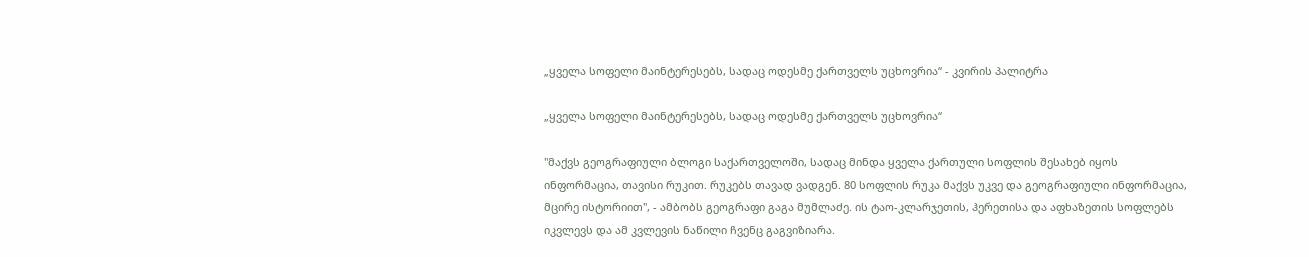„ყველა სოფელი მაინტერესებს, სადაც ოდესმე ქართველს უცხოვრია“ - კვირის პალიტრა

„ყველა სოფელი მაინტერესებს, სადაც ოდესმე ქართველს უცხოვრია“

"მაქვს გეოგრაფიული ბლოგი საქართველოში, სადაც მინდა ყველა ქართული სოფლის შესახებ იყოს ინფორმაცია, თავისი რუკით. რუკებს თავად ვადგენ. 80 სოფლის რუკა მაქვს უკვე და გეოგრაფიული ინფორმაცია, მცირე ისტორიით", - ამბობს გეოგრაფი გაგა მუმლაძე. ის ტაო-კლარჯეთის, ჰერეთისა და აფხაზეთის სოფლებს იკვლევს და ამ კვლევის ნაწილი ჩვენც გაგვიზიარა.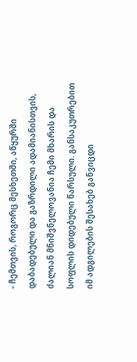- ჩემთვის, როგორც მესხეთში, აწყურში დაბადებული და გაზრდილი ადამიანისთვის, ძალიან მნიშვნელოვანია ჩემი მხარის და სოფლის დიდებული წარსული. განსაკუთრებით იმ ადგილების შესახებ განვიცდი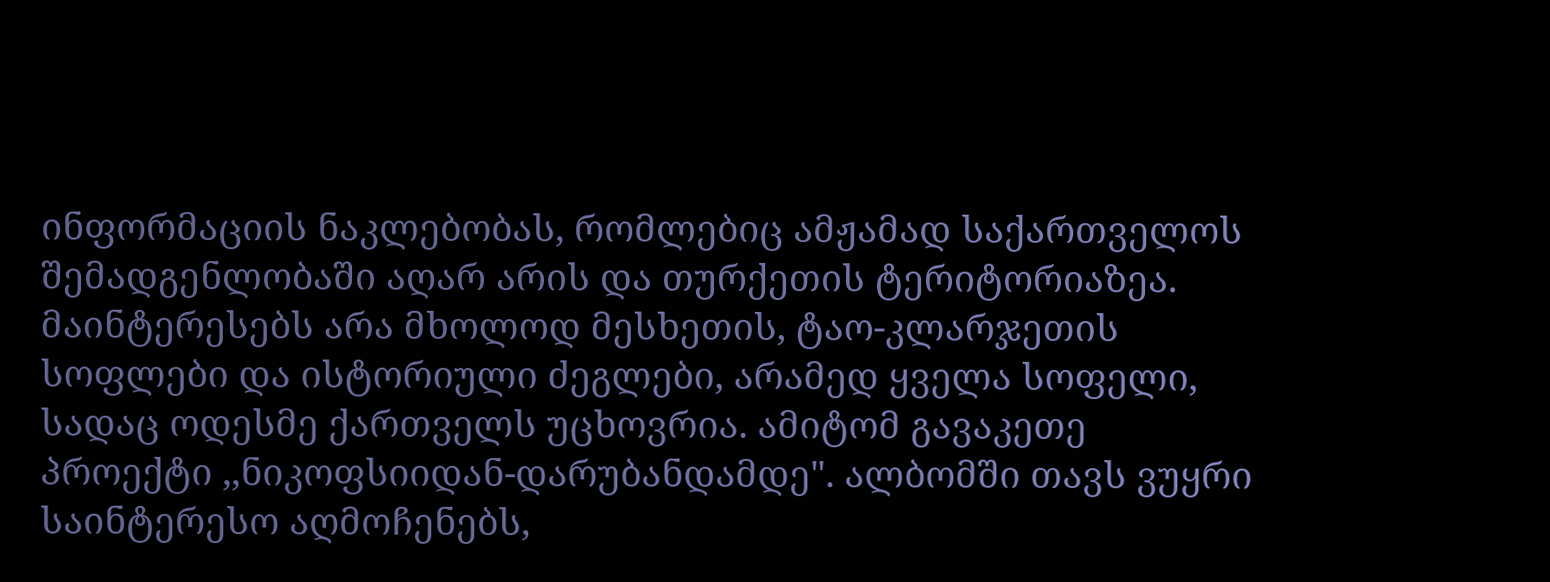ინფორმაციის ნაკლებობას, რომლებიც ამჟამად საქართველოს შემადგენლობაში აღარ არის და თურქეთის ტერიტორიაზეა. მაინტერესებს არა მხოლოდ მესხეთის, ტაო-კლარჯეთის სოფლები და ისტორიული ძეგლები, არამედ ყველა სოფელი, სადაც ოდესმე ქართველს უცხოვრია. ამიტომ გავაკეთე პროექტი ,,ნიკოფსიიდან-დარუბანდამდე". ალბომში თავს ვუყრი საინტერესო აღმოჩენებს,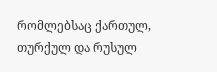რომლებსაც ქართულ, თურქულ და რუსულ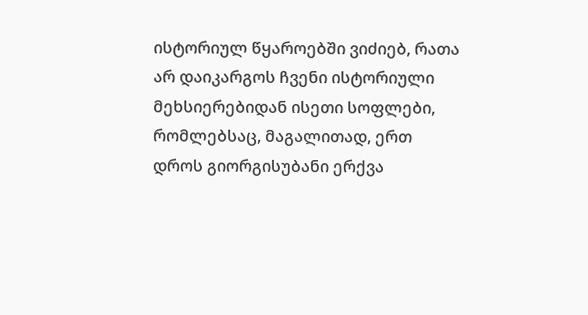ისტორიულ წყაროებში ვიძიებ, რათა არ დაიკარგოს ჩვენი ისტორიული მეხსიერებიდან ისეთი სოფლები, რომლებსაც, მაგალითად, ერთ დროს გიორგისუბანი ერქვა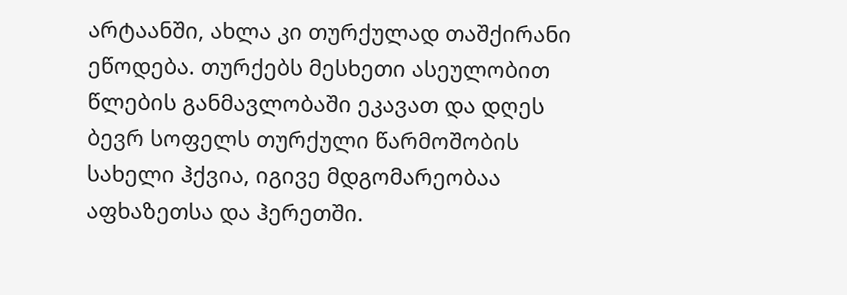არტაანში, ახლა კი თურქულად თაშქირანი ეწოდება. თურქებს მესხეთი ასეულობით წლების განმავლობაში ეკავათ და დღეს ბევრ სოფელს თურქული წარმოშობის სახელი ჰქვია, იგივე მდგომარეობაა აფხაზეთსა და ჰერეთში.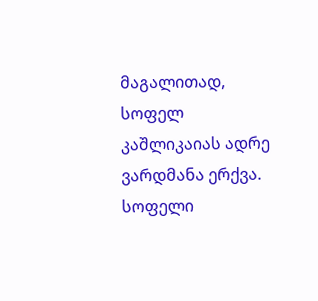მაგალითად, სოფელ კაშლიკაიას ადრე ვარდმანა ერქვა. სოფელი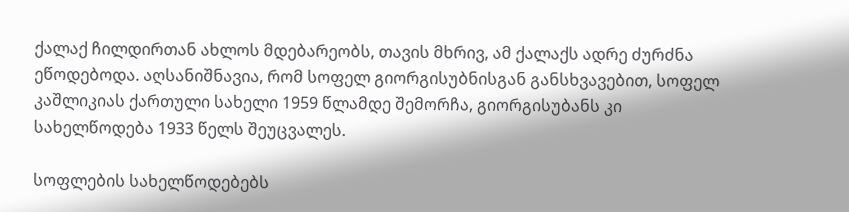ქალაქ ჩილდირთან ახლოს მდებარეობს, თავის მხრივ, ამ ქალაქს ადრე ძურძნა ეწოდებოდა. აღსანიშნავია, რომ სოფელ გიორგისუბნისგან განსხვავებით, სოფელ კაშლიკიას ქართული სახელი 1959 წლამდე შემორჩა, გიორგისუბანს კი სახელწოდება 1933 წელს შეუცვალეს.

სოფლების სახელწოდებებს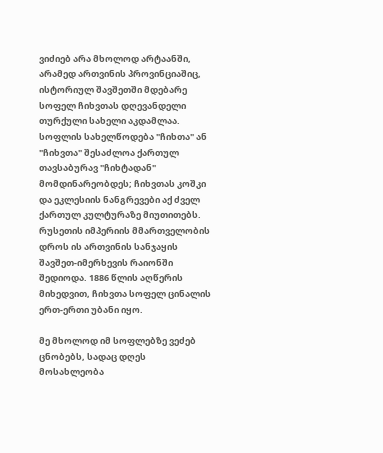ვიძიებ არა მხოლოდ არტაანში, არამედ ართვინის პროვინციაშიც, ისტორიულ შავშეთში მდებარე სოფელ ჩიხვთას დღევანდელი თურქული სახელი აკდამლაა. სოფლის სახელწოდება "ჩიხთა" ან "ჩიხვთა" შესაძლოა ქართულ თავსაბურავ "ჩიხტადან" მომდინარეობდეს; ჩიხვთას კოშკი და ეკლესიის ნანგრევები აქ ძველ ქართულ კულტურაზე მიუთითებს. რუსეთის იმპერიის მმართველობის დროს ის ართვინის სანჯაყის შავშეთ-იმერხევის რაიონში შედიოდა. 1886 წლის აღწერის მიხედვით, ჩიხვთა სოფელ ცინალის ერთ-ერთი უბანი იყო.

მე მხოლოდ იმ სოფლებზე ვეძებ ცნობებს, სადაც დღეს მოსახლეობა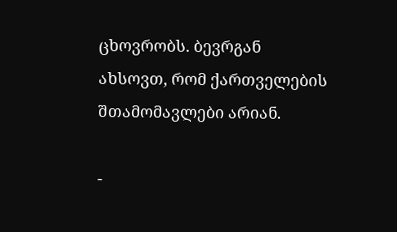ცხოვრობს. ბევრგან ახსოვთ, რომ ქართველების შთამომავლები არიან.

-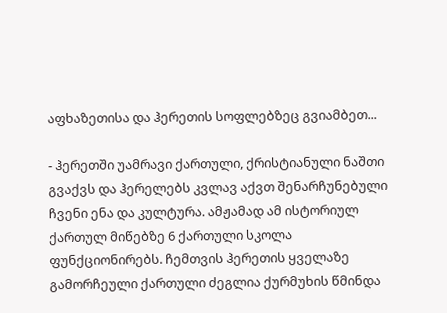აფხაზეთისა და ჰერეთის სოფლებზეც გვიამბეთ...

- ჰერეთში უამრავი ქართული, ქრისტიანული ნაშთი გვაქვს და ჰერელებს კვლავ აქვთ შენარჩუნებული ჩვენი ენა და კულტურა. ამჟამად ამ ისტორიულ ქართულ მიწებზე 6 ქართული სკოლა ფუნქციონირებს. ჩემთვის ჰერეთის ყველაზე გამორჩეული ქართული ძეგლია ქურმუხის წმინდა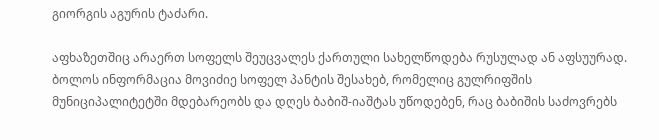გიორგის აგურის ტაძარი.

აფხაზეთშიც არაერთ სოფელს შეუცვალეს ქართული სახელწოდება რუსულად ან აფსუურად. ბოლოს ინფორმაცია მოვიძიე სოფელ პანტის შესახებ, რომელიც გულრიფშის მუნიციპალიტეტში მდებარეობს და დღეს ბაბიშ-იაშტას უწოდებენ, რაც ბაბიშის საძოვრებს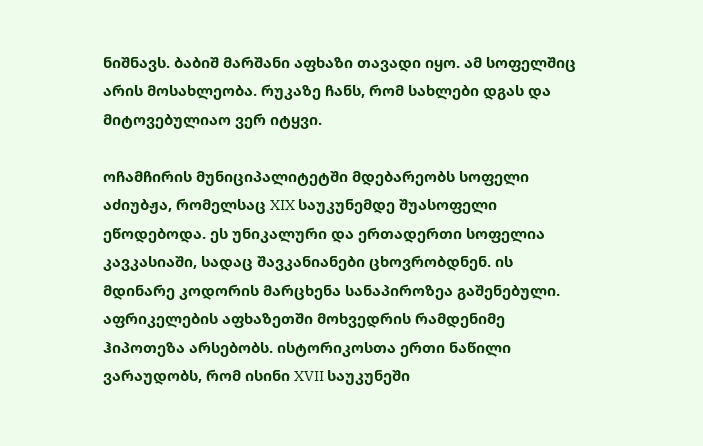ნიშნავს. ბაბიშ მარშანი აფხაზი თავადი იყო. ამ სოფელშიც არის მოსახლეობა. რუკაზე ჩანს, რომ სახლები დგას და მიტოვებულიაო ვერ იტყვი.

ოჩამჩირის მუნიციპალიტეტში მდებარეობს სოფელი აძიუბჟა, რომელსაც XIX საუკუნემდე შუასოფელი ეწოდებოდა. ეს უნიკალური და ერთადერთი სოფელია კავკასიაში, სადაც შავკანიანები ცხოვრობდნენ. ის მდინარე კოდორის მარცხენა სანაპიროზეა გაშენებული. აფრიკელების აფხაზეთში მოხვედრის რამდენიმე ჰიპოთეზა არსებობს. ისტორიკოსთა ერთი ნაწილი ვარაუდობს, რომ ისინი XVII საუკუნეში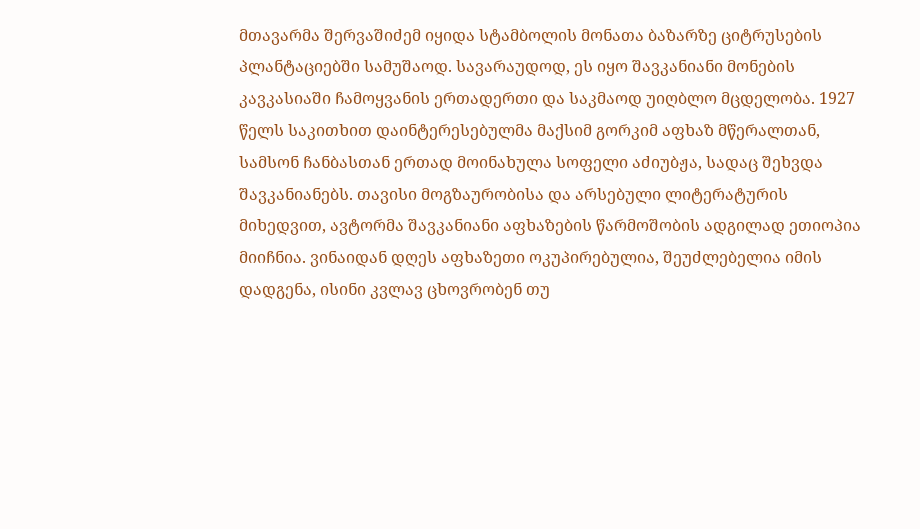მთავარმა შერვაშიძემ იყიდა სტამბოლის მონათა ბაზარზე ციტრუსების პლანტაციებში სამუშაოდ. სავარაუდოდ, ეს იყო შავკანიანი მონების კავკასიაში ჩამოყვანის ერთადერთი და საკმაოდ უიღბლო მცდელობა. 1927 წელს საკითხით დაინტერესებულმა მაქსიმ გორკიმ აფხაზ მწერალთან, სამსონ ჩანბასთან ერთად მოინახულა სოფელი აძიუბჟა, სადაც შეხვდა შავკანიანებს. თავისი მოგზაურობისა და არსებული ლიტერატურის მიხედვით, ავტორმა შავკანიანი აფხაზების წარმოშობის ადგილად ეთიოპია მიიჩნია. ვინაიდან დღეს აფხაზეთი ოკუპირებულია, შეუძლებელია იმის დადგენა, ისინი კვლავ ცხოვრობენ თუ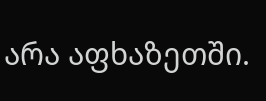არა აფხაზეთში.